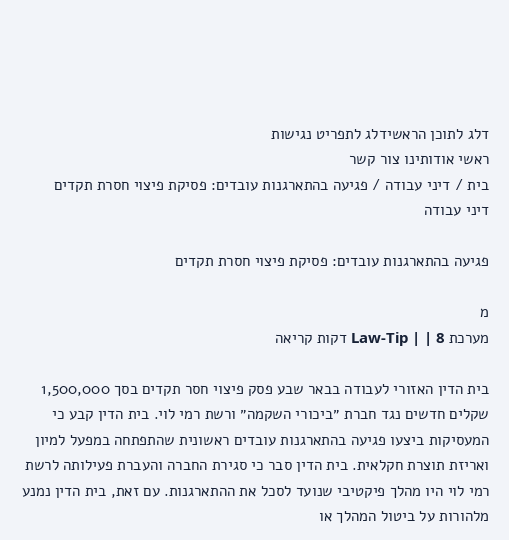דלג לתוכן הראשידלג לתפריט נגישות
ראשי אודותינו צור קשר
בית / דיני עבודה / פגיעה בהתארגנות עובדים: פסיקת פיצוי חסרת תקדים
דיני עבודה

פגיעה בהתארגנות עובדים: פסיקת פיצוי חסרת תקדים

מ
מערכת Law-Tip | | 8 דקות קריאה

בית הדין האזורי לעבודה בבאר שבע פסק פיצוי חסר תקדים בסך 1,500,000 שקלים חדשים נגד חברת ״ביכורי השקמה״ ורשת רמי לוי. בית הדין קבע כי המעסיקות ביצעו פגיעה בהתארגנות עובדים ראשונית שהתפתחה במפעל למיון ואריזת תוצרת חקלאית. בית הדין סבר כי סגירת החברה והעברת פעילותה לרשת רמי לוי היו מהלך פיקטיבי שנועד לסכל את ההתארגנות. עם זאת, בית הדין נמנע מלהורות על ביטול המהלך או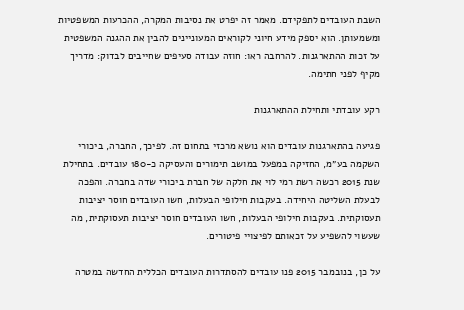השבת העובדים לתפקידם. מאמר זה יפרט את נסיבות המקרה, ההכרעות המשפטיות ומשמעותן. הוא יספק מידע חיוני לקוראים המעוניינים להבין את ההגנה המשפטית על זכות ההתארגנות. להרחבה ראו: חוזה עבודה סעיפים שחייבים לבדוק: מדריך מקיף לפני חתימה.

רקע עובדתי ותחילת ההתארגנות

פגיעה בהתארגנות עובדים הוא נושא מרכזי בתחום זה. לפיכך, החברה, ביכורי השקמה בע״מ, החזיקה במפעל במושב תימורים והעסיקה כ-180 עובדים. בתחילת שנת 2015 רכשה רשת רמי לוי את חלקה של חברת ביכורי שדה בחברה. והפכה לבעלת השליטה היחידה. בעקבות חילופי הבעלות, חשו העובדים חוסר יציבות תעסוקתית. בעקבות חילופי הבעלות, חשו העובדים חוסר יציבות תעסוקתית, מה שעשוי להשפיע על זכאותם לפיצויי פיטורים.

על כן, בנובמבר 2015 פנו עובדים להסתדרות העובדים הכללית החדשה במטרה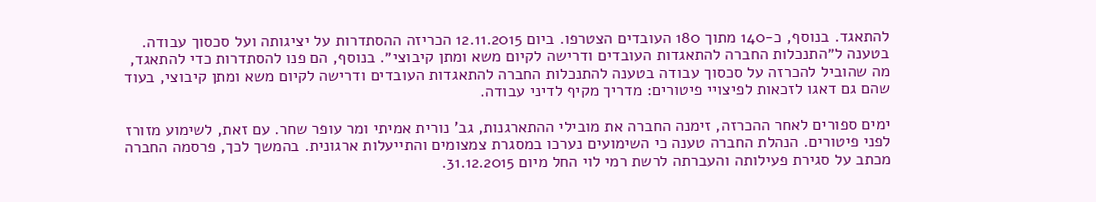להתאגד. בנוסף, כ-140 מתוך 180 העובדים הצטרפו. ביום 12.11.2015 הכריזה ההסתדרות על יציגותה ועל סכסוך עבודה. בטענה ל״התנכלות החברה להתאגדות העובדים ודרישה לקיום משא ומתן קיבוצי״. בנוסף, הם פנו להסתדרות כדי להתאגד, מה שהוביל להכרזה על סכסוך עבודה בטענה להתנכלות החברה להתאגדות העובדים ודרישה לקיום משא ומתן קיבוצי, בעוד שהם גם דאגו לזכאות לפיצויי פיטורים: מדריך מקיף לדיני עבודה.

ימים ספורים לאחר ההכרזה, זימנה החברה את מובילי ההתארגנות, גב' נורית אמיתי ומר עופר שחר. עם זאת, לשימוע מזורז לפני פיטורים. הנהלת החברה טענה כי השימועים נערכו במסגרת צמצומים והתייעלות ארגונית. בהמשך לכך, פרסמה החברה מכתב על סגירת פעילותה והעברתה לרשת רמי לוי החל מיום 31.12.2015.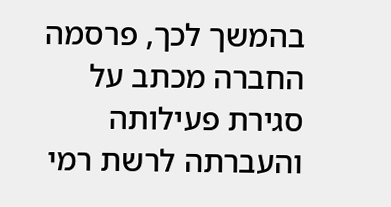בהמשך לכך, פרסמה החברה מכתב על סגירת פעילותה והעברתה לרשת רמי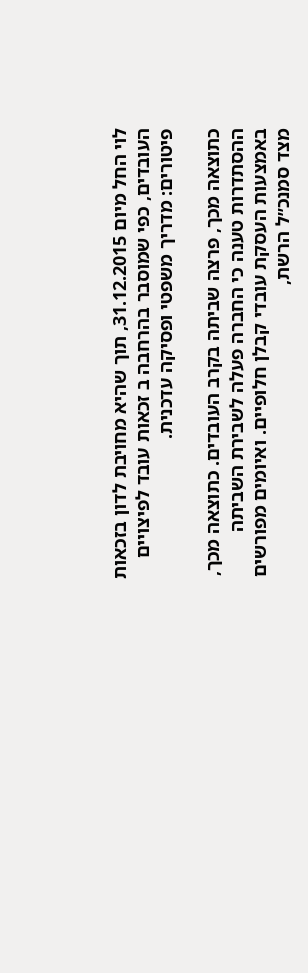לוי החל מיום 31.12.2015, תוך שהיא מחויבת לדון בזכאות העובדים, כפי שמוסבר בהרחבה ב זכאות עובד לפיצויים פיטורים: מדריך משפטי ופסיקה עדכנית.

כתוצאה מכך, פרצה שביתה בקרב העובדים. כתוצאה מכך, ההסתדרות טענה כי החברה פעלה לשבירת השביתה באמצעות העסקת עובדי קבלן חלופיים. ואיומים מפורשים מצד סמנכ״ל הרשת,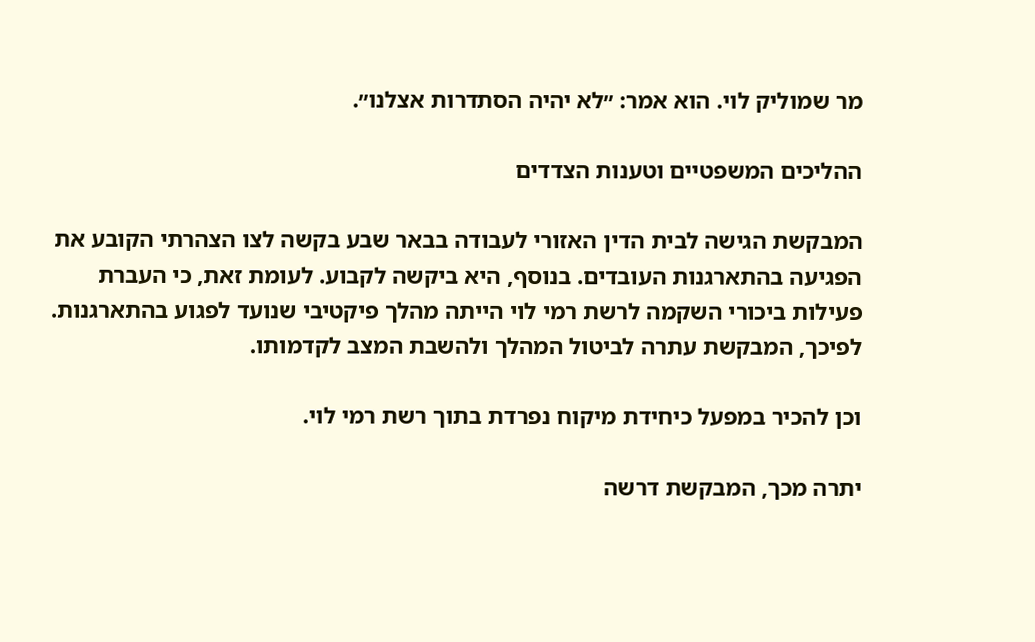מר שמוליק לוי. הוא אמר: ״לא יהיה הסתדרות אצלנו״.

ההליכים המשפטיים וטענות הצדדים

המבקשת הגישה לבית הדין האזורי לעבודה בבאר שבע בקשה לצו הצהרתי הקובע את הפגיעה בהתארגנות העובדים. בנוסף, היא ביקשה לקבוע. לעומת זאת, כי העברת פעילות ביכורי השקמה לרשת רמי לוי הייתה מהלך פיקטיבי שנועד לפגוע בהתארגנות. לפיכך, המבקשת עתרה לביטול המהלך ולהשבת המצב לקדמותו.

וכן להכיר במפעל כיחידת מיקוח נפרדת בתוך רשת רמי לוי.

יתרה מכך, המבקשת דרשה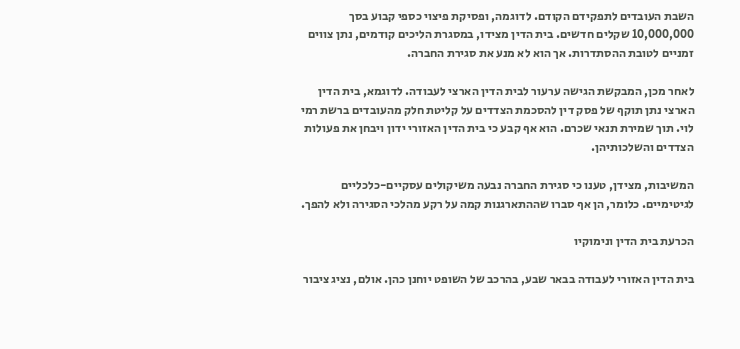השבת העובדים לתפקידם הקודם. לדוגמה, ופסיקת פיצוי כספי קבוע בסך 10,000,000 שקלים חדשים. בית הדין מצידו, במסגרת הליכים קודמים, נתן צווים זמניים לטובת ההסתדרות. אך הוא לא מנע את סגירת החברה.

לאחר מכן, המבקשת הגישה ערעור לבית הדין הארצי לעבודה. לדוגמא, בית הדין הארצי נתן תוקף של פסק דין להסכמת הצדדים על קליטת חלק מהעובדים ברשת רמי לוי. תוך שמירת תנאי שכרם. הוא אף קבע כי בית הדין האזורי ידון ויבחן את פעולות הצדדים והשלכותיהן.

המשיבות, מצידן, טענו כי סגירת החברה נבעה משיקולים עסקיים-כלכליים לגיטימיים. כלומר, הן אף סברו שההתארגנות קמה על רקע מהלכי הסגירה ולא להפך.

הכרעת בית הדין ונימוקיו

בית הדין האזורי לעבודה בבאר שבע, בהרכב של השופט יוחנן כהן. אולם, נציג ציבור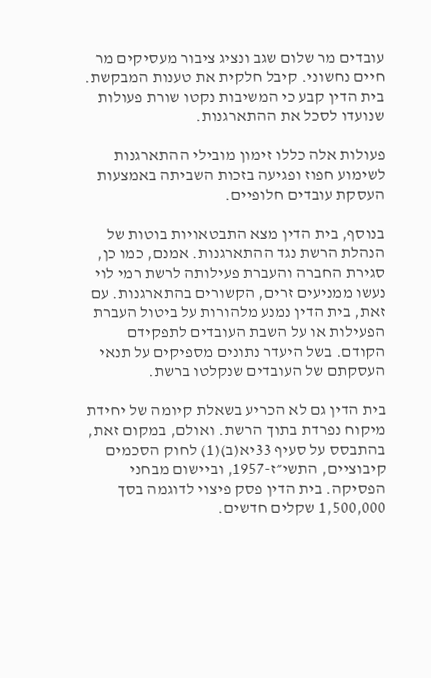עובדים מר שלום שגב ונציג ציבור מעסיקים מר חיים נחשוני. קיבל חלקית את טענות המבקשת. בית הדין קבע כי המשיבות נקטו שורת פעולות שנועדו לסכל את ההתארגנות.

פעולות אלה כללו זימון מובילי ההתארגנות לשימוע חפוז ופגיעה בזכות השביתה באמצעות העסקת עובדים חלופיים.

בנוסף, בית הדין מצא התבטאויות בוטות של הנהלת הרשת נגד ההתארגנות. אמנם, כמו כן, סגירת החברה והעברת פעילותה לרשת רמי לוי נעשו ממניעים זרים, הקשורים בהתארגנות. עם זאת, בית הדין נמנע מלהורות על ביטול העברת הפעילות או על השבת העובדים לתפקידם הקודם. בשל היעדר נתונים מספיקים על תנאי העסקתם של העובדים שנקלטו ברשת.

בית הדין גם לא הכריע בשאלת קיומה של יחידת מיקוח נפרדת בתוך הרשת. ואולם, במקום זאת, בהתבסס על סעיף 33יא(ב)(1) לחוק הסכמים קיבוציים, התשי״ז-1957, וביישום מבחני הפסיקה. בית הדין פסק פיצוי לדוגמה בסך 1,500,000 שקלים חדשים.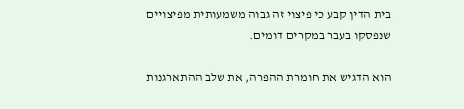בית הדין קבע כי פיצוי זה גבוה משמעותית מפיצויים שנפסקו בעבר במקרים דומים.

הוא הדגיש את חומרת ההפרה, את שלב ההתארגנות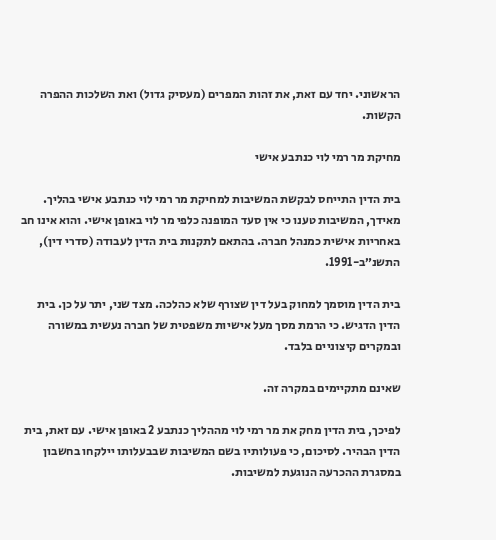הראשוני. יחד עם זאת, את זהות המפרים (מעסיק גדול) ואת השלכות ההפרה הקשות.

מחיקת מר רמי לוי כנתבע אישי

בית הדין התייחס לבקשת המשיבות למחיקת מר רמי לוי כנתבע אישי בהליך. מאידך, המשיבות טענו כי אין סעד המופנה כלפי מר לוי באופן אישי. והוא אינו חב באחריות אישית כמנהל חברה. בהתאם לתקנות בית הדין לעבודה (סדרי דין), התשנ״ב-1991.

בית הדין מוסמך למחוק בעל דין שצורף שלא כהלכה. מצד שני, יתר על כן. בית הדין הדגיש. כי הרמת מסך מעל אישיות משפטית של חברה נעשית במשורה ובמקרים קיצוניים בלבד.

שאינם מתקיימים במקרה זה.

לפיכך, בית הדין מחק את מר רמי לוי מההליך כנתבע 2 באופן אישי. עם זאת, בית הדין הבהיר. לסיכום, כי פעולותיו בשם המשיבות שבבעלותו יילקחו בחשבון במסגרת ההכרעה הנוגעת למשיבות.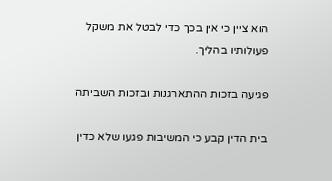הוא ציין כי אין בכך כדי לבטל את משקל פעולותיו בהליך.

פגיעה בזכות ההתארגנות ובזכות השביתה

בית הדין קבע כי המשיבות פגעו שלא כדין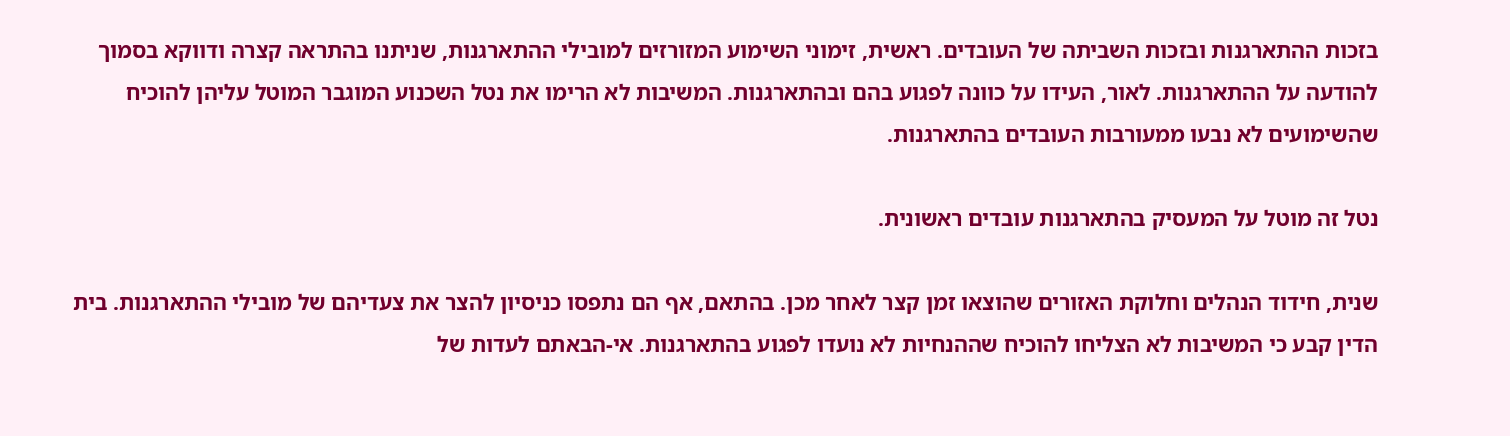בזכות ההתארגנות ובזכות השביתה של העובדים. ראשית, זימוני השימוע המזורזים למובילי ההתארגנות, שניתנו בהתראה קצרה ודווקא בסמוך להודעה על ההתארגנות. לאור, העידו על כוונה לפגוע בהם ובהתארגנות. המשיבות לא הרימו את נטל השכנוע המוגבר המוטל עליהן להוכיח שהשימועים לא נבעו ממעורבות העובדים בהתארגנות.

נטל זה מוטל על המעסיק בהתארגנות עובדים ראשונית.

שנית, חידוד הנהלים וחלוקת האזורים שהוצאו זמן קצר לאחר מכן. בהתאם, אף הם נתפסו כניסיון להצר את צעדיהם של מובילי ההתארגנות. בית הדין קבע כי המשיבות לא הצליחו להוכיח שההנחיות לא נועדו לפגוע בהתארגנות. אי-הבאתם לעדות של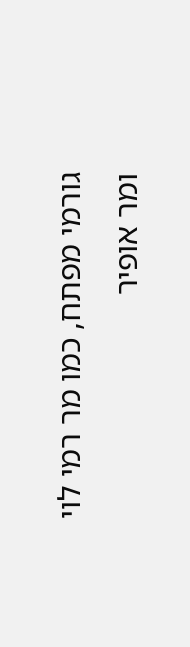גורמי מפתח, כמו מר רמי לוי ומר אופיר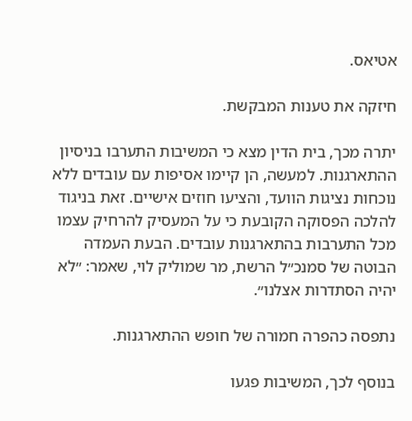אטיאס.

חיזקה את טענות המבקשת.

יתרה מכך, בית הדין מצא כי המשיבות התערבו בניסיון ההתארגנות. למעשה, הן קיימו אסיפות עם עובדים ללא נוכחות נציגות הוועד, והציעו חוזים אישיים. זאת בניגוד להלכה הפסוקה הקובעת כי על המעסיק להרחיק עצמו מכל התערבות בהתארגנות עובדים. הבעת העמדה הבוטה של סמנכ״ל הרשת, מר שמוליק לוי, שאמר: ״לא יהיה הסתדרות אצלנו״.

נתפסה כהפרה חמורה של חופש ההתארגנות.

בנוסף לכך, המשיבות פגעו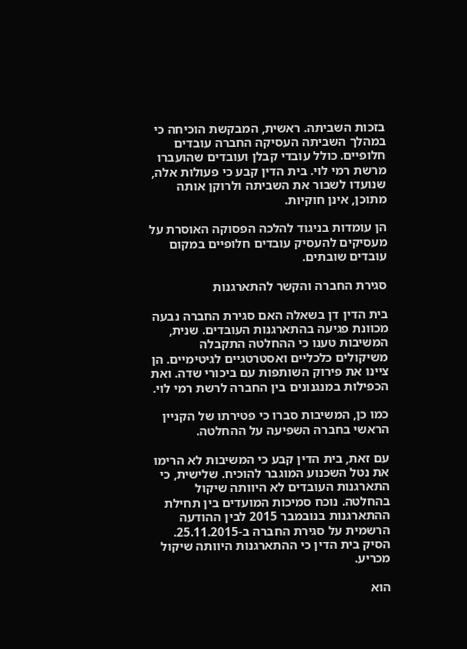בזכות השביתה. ראשית, המבקשת הוכיחה כי במהלך השביתה העסיקה החברה עובדים חלופיים. כולל עובדי קבלן ועובדים שהועברו מרשת רמי לוי. בית הדין קבע כי פעולות אלה, שנועדו לשבור את השביתה ולרוקן אותה מתוכן, אינן חוקיות.

הן עומדות בניגוד להלכה הפסוקה האוסרת על מעסיקים להעסיק עובדים חלופיים במקום עובדים שובתים.

סגירת החברה והקשר להתארגנות

בית הדין דן בשאלה האם סגירת החברה נבעה מכוונת פגיעה בהתארגנות העובדים. שנית, המשיבות טענו כי ההחלטה התקבלה משיקולים כלכליים ואסטרטגיים לגיטימיים. הן ציינו את פירוק השותפות עם ביכורי שדה. ואת הכפילות במנגנונים בין החברה לרשת רמי לוי.

כמו כן, המשיבות סברו כי פטירתו של הקניין הראשי בחברה השפיעה על ההחלטה.

עם זאת, בית הדין קבע כי המשיבות לא הרימו את נטל השכנוע המוגבר להוכיח. שלישית, כי התארגנות העובדים לא היוותה שיקול בהחלטה. נוכח סמיכות המועדים בין תחילת ההתארגנות בנובמבר 2015 לבין ההודעה הרשמית על סגירת החברה ב-25.11.2015. הסיק בית הדין כי ההתארגנות היוותה שיקול מכריע.

הוא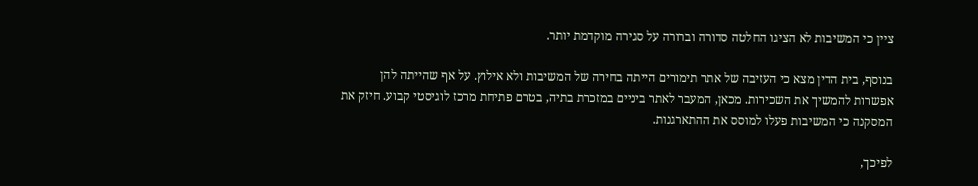ציין כי המשיבות לא הציגו החלטה סדורה וברורה על סגירה מוקדמת יותר.

בנוסף, בית הדין מצא כי העזיבה של אתר תימורים הייתה בחירה של המשיבות ולא אילוץ. על אף שהייתה להן אפשרות להמשיך את השכירות. מכאן, המעבר לאתר ביניים במזכרת בתיה, בטרם פתיחת מרכז לוגיסטי קבוע. חיזק את המסקנה כי המשיבות פעלו למוסס את ההתארגנות.

לפיכך,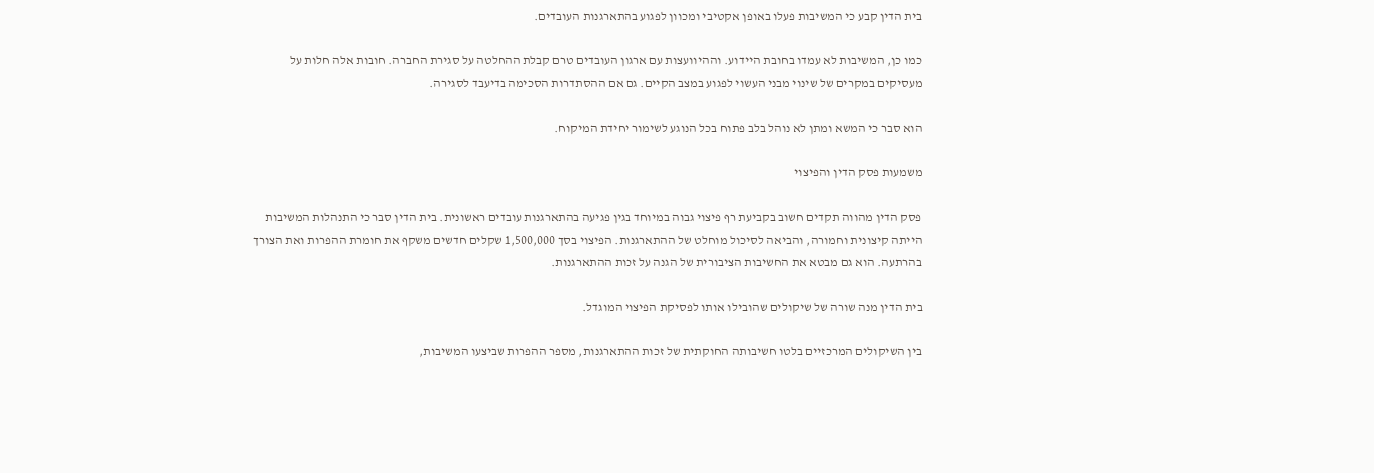בית הדין קבע כי המשיבות פעלו באופן אקטיבי ומכוון לפגוע בהתארגנות העובדים.

כמו כן, המשיבות לא עמדו בחובת היידוע. וההיוועצות עם ארגון העובדים טרם קבלת ההחלטה על סגירת החברה. חובות אלה חלות על מעסיקים במקרים של שינוי מבני העשוי לפגוע במצב הקיים. גם אם ההסתדרות הסכימה בדיעבד לסגירה.

הוא סבר כי המשא ומתן לא נוהל בלב פתוח בכל הנוגע לשימור יחידת המיקוח.

משמעות פסק הדין והפיצוי

פסק הדין מהווה תקדים חשוב בקביעת רף פיצוי גבוה במיוחד בגין פגיעה בהתארגנות עובדים ראשונית. בית הדין סבר כי התנהלות המשיבות הייתה קיצונית וחמורה, והביאה לסיכול מוחלט של ההתארגנות. הפיצוי בסך 1,500,000 שקלים חדשים משקף את חומרת ההפרות ואת הצורך בהרתעה. הוא גם מבטא את החשיבות הציבורית של הגנה על זכות ההתארגנות.

בית הדין מנה שורה של שיקולים שהובילו אותו לפסיקת הפיצוי המוגדל.

בין השיקולים המרכזיים בלטו חשיבותה החוקתית של זכות ההתארגנות, מספר ההפרות שביצעו המשיבות,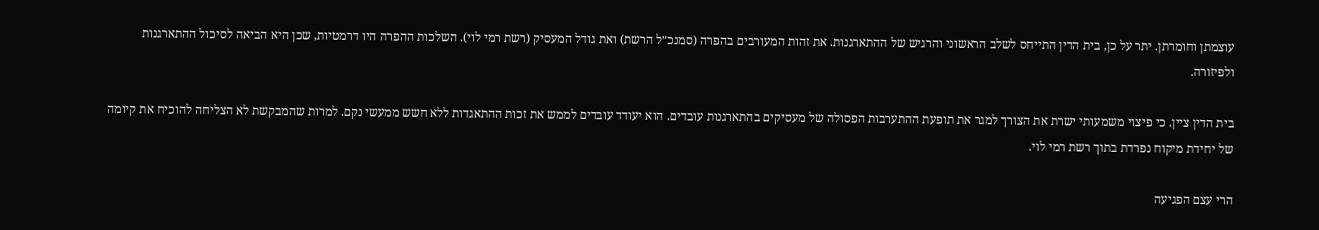עוצמתן וחומרתן. יתר על כן, בית הדין התייחס לשלב הראשוני והרגיש של ההתארגנות. את זהות המעורבים בהפרה (סמנכ״ל הרשת) ואת גודל המעסיק (רשת רמי לוי). השלכות ההפרה היו דרמטיות, שכן היא הביאה לסיכול ההתארגנות ולפיזורה.

בית הדין ציין. כי פיצוי משמעותי ישרת את הצורך למגר את תופעת ההתערבות הפסולה של מעסיקים בהתארגנות עובדים. הוא יעודד עובדים לממש את זכות ההתאגדות ללא חשש ממעשי נקם. למרות שהמבקשת לא הצליחה להוכיח את קיומה של יחידת מיקוח נפרדת בתוך רשת רמי לוי.

הרי עצם הפגיעה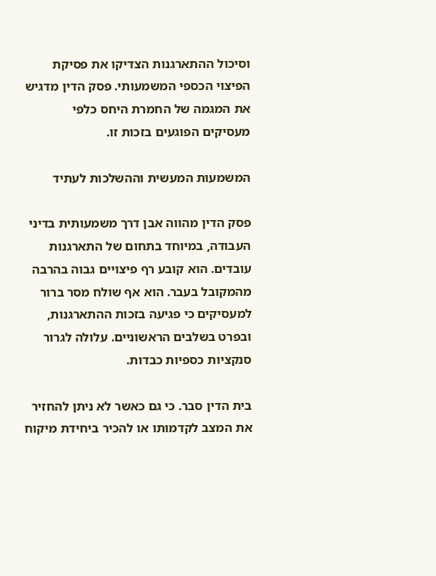וסיכול ההתארגנות הצדיקו את פסיקת הפיצוי הכספי המשמעותי. פסק הדין מדגיש את המגמה של החמרת היחס כלפי מעסיקים הפוגעים בזכות זו.

המשמעות המעשית וההשלכות לעתיד

פסק הדין מהווה אבן דרך משמעותית בדיני העבודה, במיוחד בתחום של התארגנות עובדים. הוא קובע רף פיצויים גבוה בהרבה מהמקובל בעבר. הוא אף שולח מסר ברור למעסיקים כי פגיעה בזכות ההתארגנות, ובפרט בשלבים הראשוניים. עלולה לגרור סנקציות כספיות כבדות.

בית הדין סבר. כי גם כאשר לא ניתן להחזיר את המצב לקדמותו או להכיר ביחידת מיקוח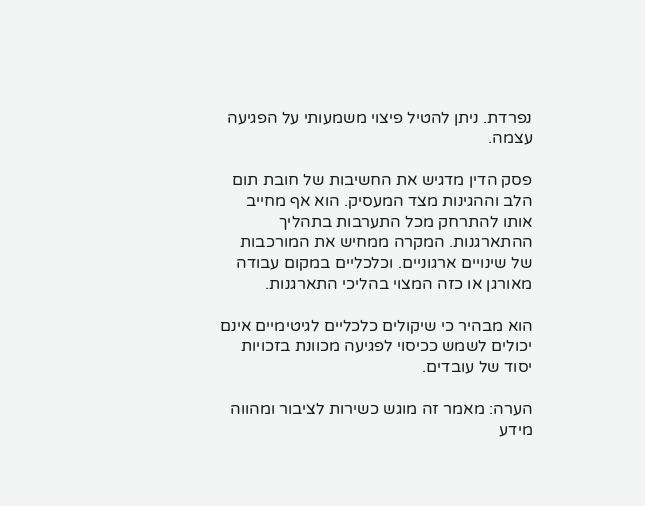נפרדת. ניתן להטיל פיצוי משמעותי על הפגיעה עצמה.

פסק הדין מדגיש את החשיבות של חובת תום הלב וההגינות מצד המעסיק. הוא אף מחייב אותו להתרחק מכל התערבות בתהליך ההתארגנות. המקרה ממחיש את המורכבות של שינויים ארגוניים. וכלכליים במקום עבודה מאורגן או כזה המצוי בהליכי התארגנות.

הוא מבהיר כי שיקולים כלכליים לגיטימיים אינם יכולים לשמש ככיסוי לפגיעה מכוונת בזכויות יסוד של עובדים.

הערה: מאמר זה מוגש כשירות לציבור ומהווה מידע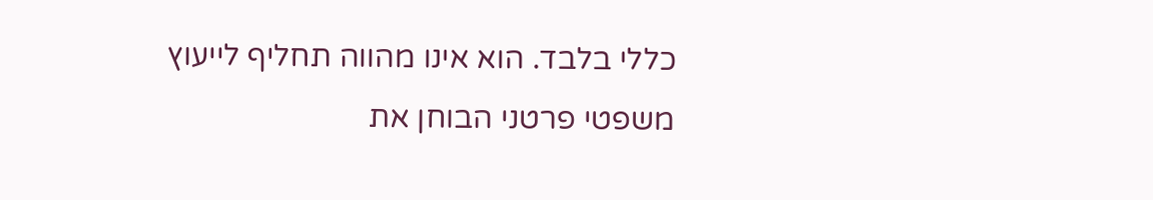כללי בלבד. הוא אינו מהווה תחליף לייעוץ משפטי פרטני הבוחן את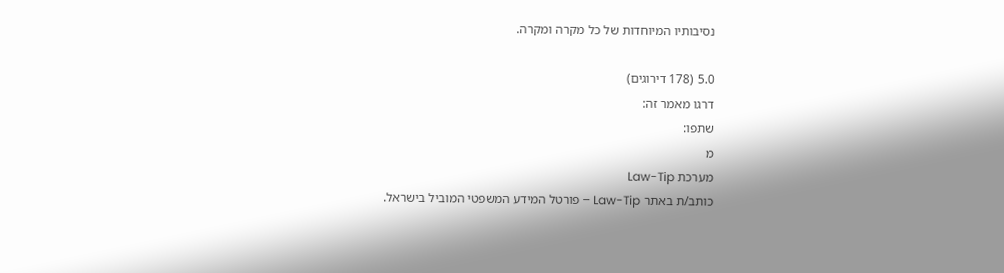נסיבותיו המיוחדות של כל מקרה ומקרה.

5.0 (178 דירוגים)
דרגו מאמר זה:
שתפו:
מ
מערכת Law-Tip
כותב/ת באתר Law-Tip – פורטל המידע המשפטי המוביל בישראל.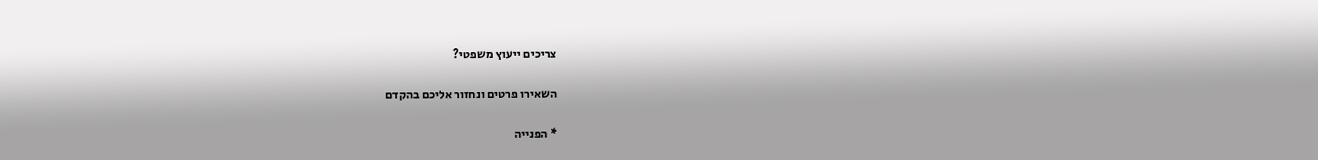צריכים ייעוץ משפטי?

השאירו פרטים ונחזור אליכם בהקדם

* הפנייה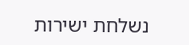נשלחת ישירות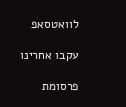לוואטסאפ

עקבו אחרינו

פרסומת